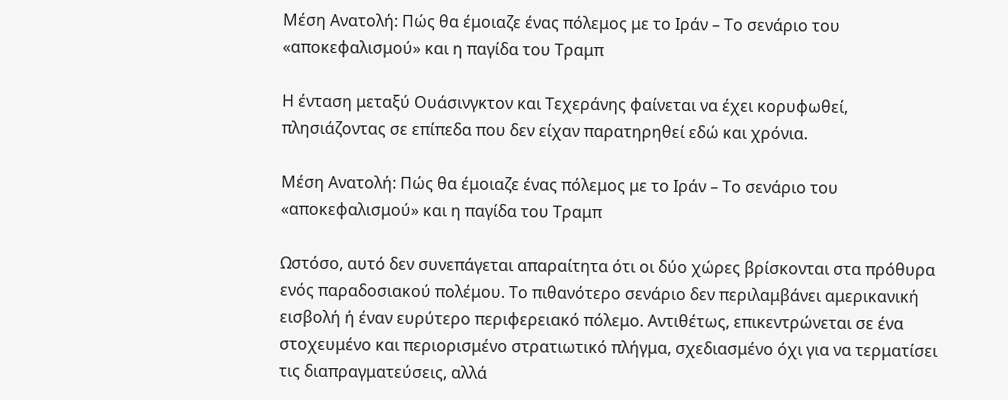Μέση Ανατολή: Πώς θα έμοιαζε ένας πόλεμος με το Ιράν – Το σενάριο του «αποκεφαλισμού» και η παγίδα του Τραμπ

Η ένταση μεταξύ Ουάσινγκτον και Τεχεράνης φαίνεται να έχει κορυφωθεί, πλησιάζοντας σε επίπεδα που δεν είχαν παρατηρηθεί εδώ και χρόνια.

Μέση Ανατολή: Πώς θα έμοιαζε ένας πόλεμος με το Ιράν – Το σενάριο του «αποκεφαλισμού» και η παγίδα του Τραμπ

Ωστόσο, αυτό δεν συνεπάγεται απαραίτητα ότι οι δύο χώρες βρίσκονται στα πρόθυρα ενός παραδοσιακού πολέμου. Το πιθανότερο σενάριο δεν περιλαμβάνει αμερικανική εισβολή ή έναν ευρύτερο περιφερειακό πόλεμο. Αντιθέτως, επικεντρώνεται σε ένα στοχευμένο και περιορισμένο στρατιωτικό πλήγμα, σχεδιασμένο όχι για να τερματίσει τις διαπραγματεύσεις, αλλά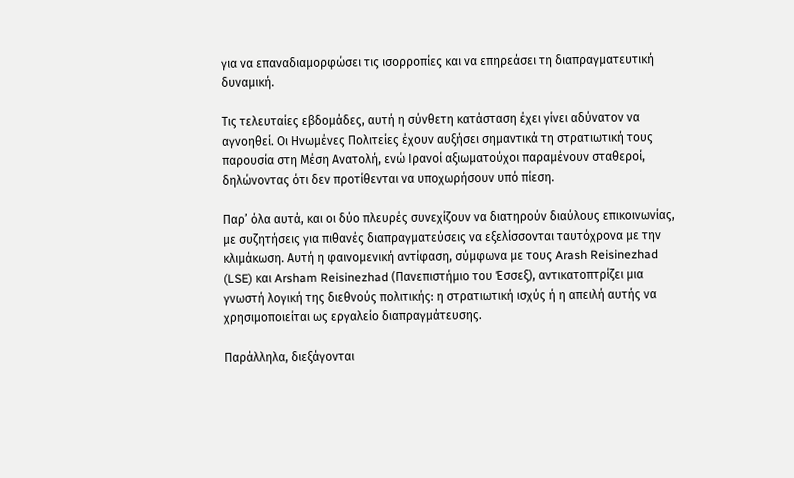για να επαναδιαμορφώσει τις ισορροπίες και να επηρεάσει τη διαπραγματευτική δυναμική.

Τις τελευταίες εβδομάδες, αυτή η σύνθετη κατάσταση έχει γίνει αδύνατον να αγνοηθεί. Οι Ηνωμένες Πολιτείες έχουν αυξήσει σημαντικά τη στρατιωτική τους παρουσία στη Μέση Ανατολή, ενώ Ιρανοί αξιωματούχοι παραμένουν σταθεροί, δηλώνοντας ότι δεν προτίθενται να υποχωρήσουν υπό πίεση.

Παρ’ όλα αυτά, και οι δύο πλευρές συνεχίζουν να διατηρούν διαύλους επικοινωνίας, με συζητήσεις για πιθανές διαπραγματεύσεις να εξελίσσονται ταυτόχρονα με την κλιμάκωση. Αυτή η φαινομενική αντίφαση, σύμφωνα με τους Arash Reisinezhad (LSE) και Arsham Reisinezhad (Πανεπιστήμιο του Έσσεξ), αντικατοπτρίζει μια γνωστή λογική της διεθνούς πολιτικής: η στρατιωτική ισχύς ή η απειλή αυτής να χρησιμοποιείται ως εργαλείο διαπραγμάτευσης.

Παράλληλα, διεξάγονται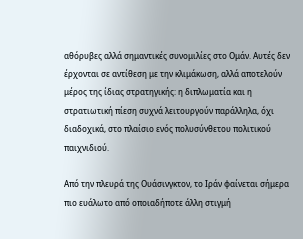αθόρυβες αλλά σημαντικές συνομιλίες στο Ομάν. Αυτές δεν έρχονται σε αντίθεση με την κλιμάκωση, αλλά αποτελούν μέρος της ίδιας στρατηγικής: η διπλωματία και η στρατιωτική πίεση συχνά λειτουργούν παράλληλα, όχι διαδοχικά, στο πλαίσιο ενός πολυσύνθετου πολιτικού παιχνιδιού.

Από την πλευρά της Ουάσινγκτον, το Ιράν φαίνεται σήμερα πιο ευάλωτο από οποιαδήποτε άλλη στιγμή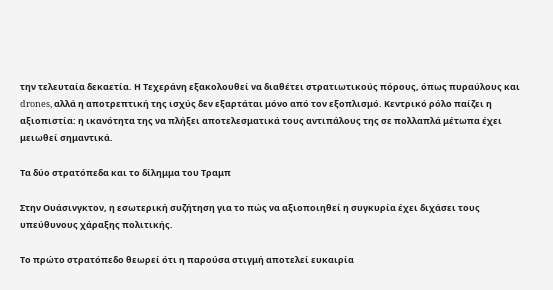την τελευταία δεκαετία. Η Τεχεράνη εξακολουθεί να διαθέτει στρατιωτικούς πόρους, όπως πυραύλους και drones, αλλά η αποτρεπτική της ισχύς δεν εξαρτάται μόνο από τον εξοπλισμό. Κεντρικό ρόλο παίζει η αξιοπιστία: η ικανότητα της να πλήξει αποτελεσματικά τους αντιπάλους της σε πολλαπλά μέτωπα έχει μειωθεί σημαντικά.

Τα δύο στρατόπεδα και το δίλημμα του Τραμπ

Στην Ουάσινγκτον, η εσωτερική συζήτηση για το πώς να αξιοποιηθεί η συγκυρία έχει διχάσει τους υπεύθυνους χάραξης πολιτικής.

Το πρώτο στρατόπεδο θεωρεί ότι η παρούσα στιγμή αποτελεί ευκαιρία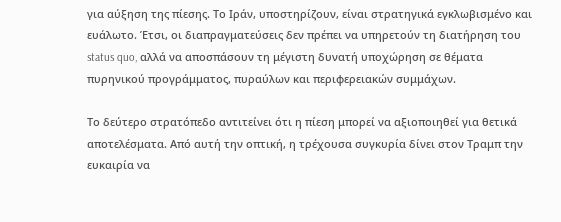για αύξηση της πίεσης. Το Ιράν, υποστηρίζουν, είναι στρατηγικά εγκλωβισμένο και ευάλωτο. Έτσι, οι διαπραγματεύσεις δεν πρέπει να υπηρετούν τη διατήρηση του status quo, αλλά να αποσπάσουν τη μέγιστη δυνατή υποχώρηση σε θέματα πυρηνικού προγράμματος, πυραύλων και περιφερειακών συμμάχων.

Το δεύτερο στρατόπεδο αντιτείνει ότι η πίεση μπορεί να αξιοποιηθεί για θετικά αποτελέσματα. Από αυτή την οπτική, η τρέχουσα συγκυρία δίνει στον Τραμπ την ευκαιρία να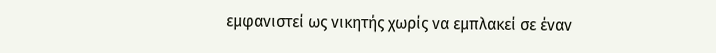εμφανιστεί ως νικητής χωρίς να εμπλακεί σε έναν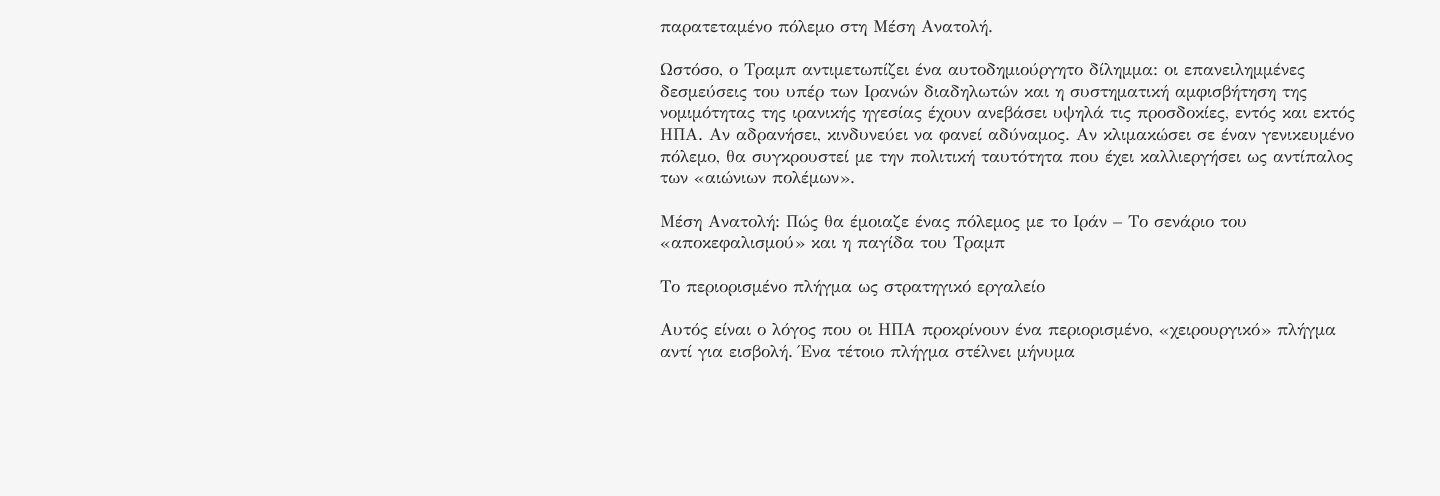παρατεταμένο πόλεμο στη Μέση Ανατολή.

Ωστόσο, ο Τραμπ αντιμετωπίζει ένα αυτοδημιούργητο δίλημμα: οι επανειλημμένες δεσμεύσεις του υπέρ των Ιρανών διαδηλωτών και η συστηματική αμφισβήτηση της νομιμότητας της ιρανικής ηγεσίας έχουν ανεβάσει υψηλά τις προσδοκίες, εντός και εκτός ΗΠΑ. Αν αδρανήσει, κινδυνεύει να φανεί αδύναμος. Αν κλιμακώσει σε έναν γενικευμένο πόλεμο, θα συγκρουστεί με την πολιτική ταυτότητα που έχει καλλιεργήσει ως αντίπαλος των «αιώνιων πολέμων».

Μέση Ανατολή: Πώς θα έμοιαζε ένας πόλεμος με το Ιράν – Το σενάριο του «αποκεφαλισμού» και η παγίδα του Τραμπ

Το περιορισμένο πλήγμα ως στρατηγικό εργαλείο

Αυτός είναι ο λόγος που οι ΗΠΑ προκρίνουν ένα περιορισμένο, «χειρουργικό» πλήγμα αντί για εισβολή. Ένα τέτοιο πλήγμα στέλνει μήνυμα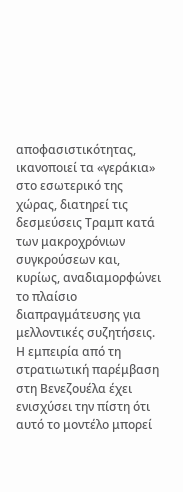αποφασιστικότητας, ικανοποιεί τα «γεράκια» στο εσωτερικό της χώρας, διατηρεί τις δεσμεύσεις Τραμπ κατά των μακροχρόνιων συγκρούσεων και, κυρίως, αναδιαμορφώνει το πλαίσιο διαπραγμάτευσης για μελλοντικές συζητήσεις. Η εμπειρία από τη στρατιωτική παρέμβαση στη Βενεζουέλα έχει ενισχύσει την πίστη ότι αυτό το μοντέλο μπορεί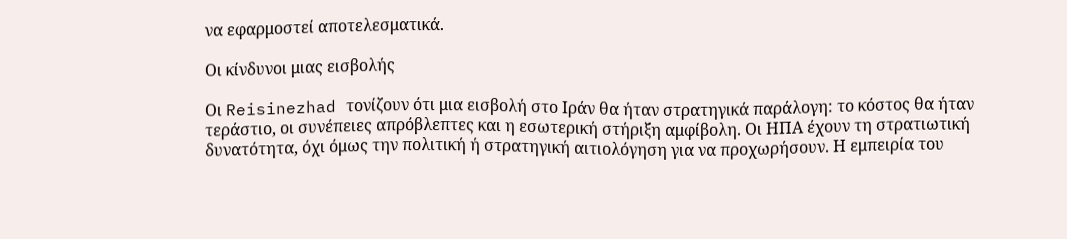να εφαρμοστεί αποτελεσματικά.

Οι κίνδυνοι μιας εισβολής

Οι Reisinezhad τονίζουν ότι μια εισβολή στο Ιράν θα ήταν στρατηγικά παράλογη: το κόστος θα ήταν τεράστιο, οι συνέπειες απρόβλεπτες και η εσωτερική στήριξη αμφίβολη. Οι ΗΠΑ έχουν τη στρατιωτική δυνατότητα, όχι όμως την πολιτική ή στρατηγική αιτιολόγηση για να προχωρήσουν. Η εμπειρία του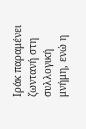Ιράκ παραμένει ζωντανή στη συλλογική μνήμη, ενώ η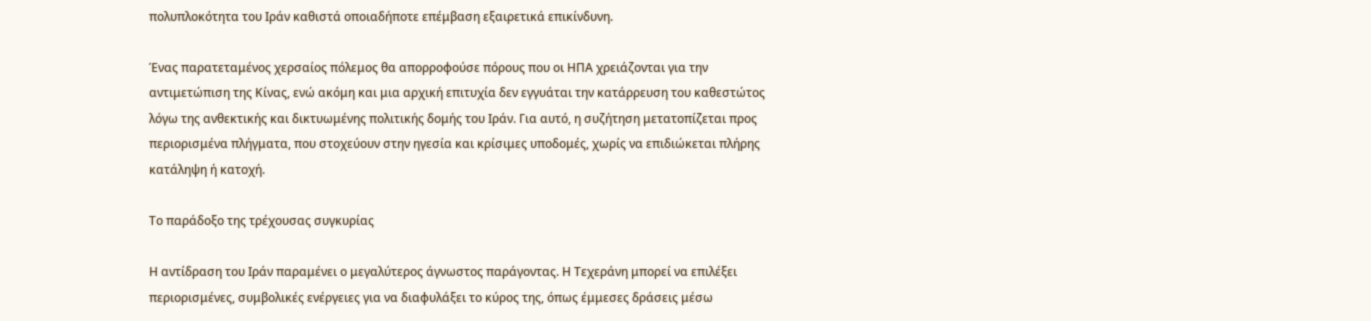πολυπλοκότητα του Ιράν καθιστά οποιαδήποτε επέμβαση εξαιρετικά επικίνδυνη.

Ένας παρατεταμένος χερσαίος πόλεμος θα απορροφούσε πόρους που οι ΗΠΑ χρειάζονται για την αντιμετώπιση της Κίνας, ενώ ακόμη και μια αρχική επιτυχία δεν εγγυάται την κατάρρευση του καθεστώτος λόγω της ανθεκτικής και δικτυωμένης πολιτικής δομής του Ιράν. Για αυτό, η συζήτηση μετατοπίζεται προς περιορισμένα πλήγματα, που στοχεύουν στην ηγεσία και κρίσιμες υποδομές, χωρίς να επιδιώκεται πλήρης κατάληψη ή κατοχή.

Το παράδοξο της τρέχουσας συγκυρίας

Η αντίδραση του Ιράν παραμένει ο μεγαλύτερος άγνωστος παράγοντας. Η Τεχεράνη μπορεί να επιλέξει περιορισμένες, συμβολικές ενέργειες για να διαφυλάξει το κύρος της, όπως έμμεσες δράσεις μέσω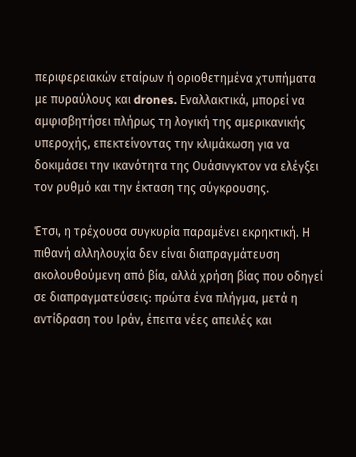περιφερειακών εταίρων ή οριοθετημένα χτυπήματα με πυραύλους και drones. Εναλλακτικά, μπορεί να αμφισβητήσει πλήρως τη λογική της αμερικανικής υπεροχής, επεκτείνοντας την κλιμάκωση για να δοκιμάσει την ικανότητα της Ουάσινγκτον να ελέγξει τον ρυθμό και την έκταση της σύγκρουσης.

Έτσι, η τρέχουσα συγκυρία παραμένει εκρηκτική. Η πιθανή αλληλουχία δεν είναι διαπραγμάτευση ακολουθούμενη από βία, αλλά χρήση βίας που οδηγεί σε διαπραγματεύσεις: πρώτα ένα πλήγμα, μετά η αντίδραση του Ιράν, έπειτα νέες απειλές και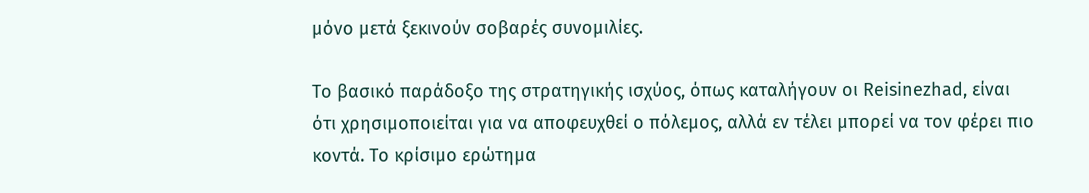μόνο μετά ξεκινούν σοβαρές συνομιλίες.

Το βασικό παράδοξο της στρατηγικής ισχύος, όπως καταλήγουν οι Reisinezhad, είναι ότι χρησιμοποιείται για να αποφευχθεί ο πόλεμος, αλλά εν τέλει μπορεί να τον φέρει πιο κοντά. Το κρίσιμο ερώτημα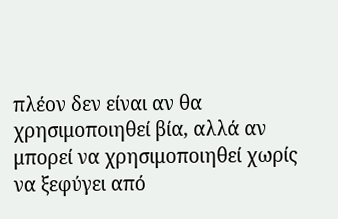πλέον δεν είναι αν θα χρησιμοποιηθεί βία, αλλά αν μπορεί να χρησιμοποιηθεί χωρίς να ξεφύγει από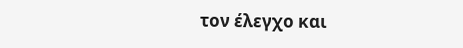τον έλεγχο και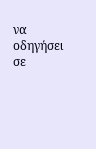να οδηγήσει σε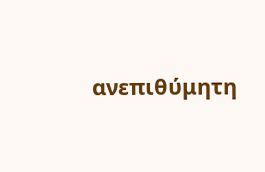ανεπιθύμητη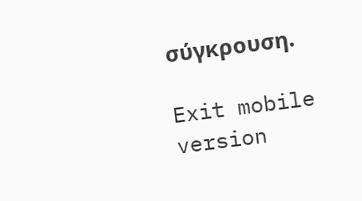σύγκρουση.

Exit mobile version